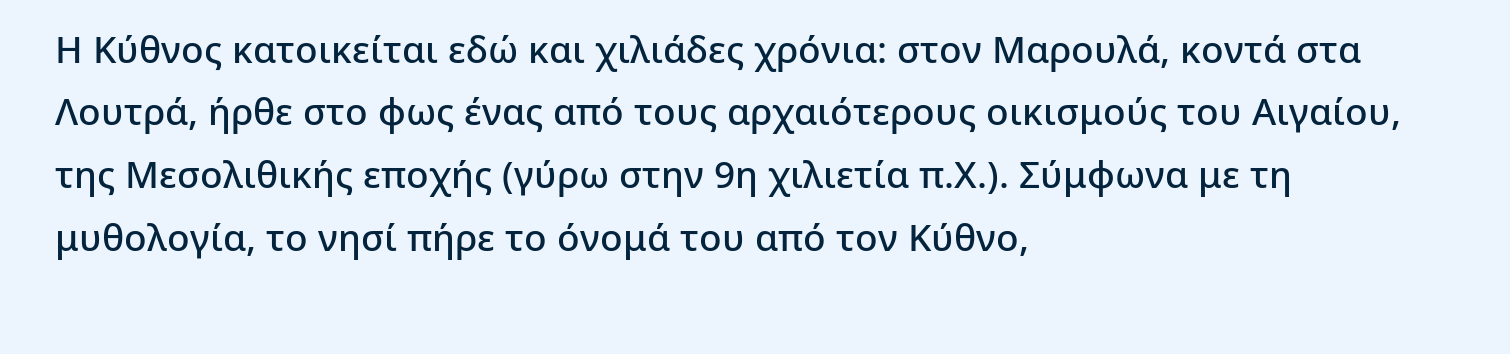Η Κύθνος κατοικείται εδώ και χιλιάδες χρόνια: στον Μαρουλά, κοντά στα Λουτρά, ήρθε στο φως ένας από τους αρχαιότερους οικισμούς του Αιγαίου, της Μεσολιθικής εποχής (γύρω στην 9η χιλιετία π.Χ.). Σύμφωνα με τη μυθολογία, το νησί πήρε το όνομά του από τον Κύθνο,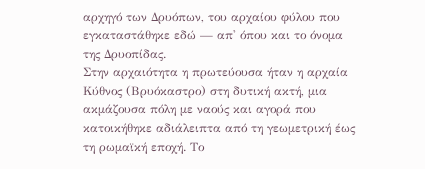αρχηγό των Δρυόπων, του αρχαίου φύλου που εγκαταστάθηκε εδώ — απ' όπου και το όνομα της Δρυοπίδας.
Στην αρχαιότητα η πρωτεύουσα ήταν η αρχαία Κύθνος (Βρυόκαστρο) στη δυτική ακτή, μια ακμάζουσα πόλη με ναούς και αγορά που κατοικήθηκε αδιάλειπτα από τη γεωμετρική έως τη ρωμαϊκή εποχή. Το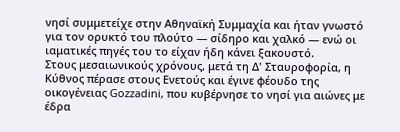νησί συμμετείχε στην Αθηναϊκή Συμμαχία και ήταν γνωστό για τον ορυκτό του πλούτο — σίδηρο και χαλκό — ενώ οι ιαματικές πηγές του το είχαν ήδη κάνει ξακουστό.
Στους μεσαιωνικούς χρόνους, μετά τη Δ' Σταυροφορία, η Κύθνος πέρασε στους Ενετούς και έγινε φέουδο της οικογένειας Gozzadini, που κυβέρνησε το νησί για αιώνες με έδρα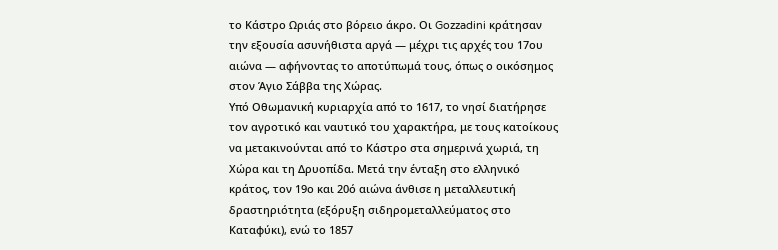το Κάστρο Ωριάς στο βόρειο άκρο. Οι Gozzadini κράτησαν την εξουσία ασυνήθιστα αργά — μέχρι τις αρχές του 17ου αιώνα — αφήνοντας το αποτύπωμά τους, όπως ο οικόσημος στον Άγιο Σάββα της Χώρας.
Υπό Οθωμανική κυριαρχία από το 1617, το νησί διατήρησε τον αγροτικό και ναυτικό του χαρακτήρα, με τους κατοίκους να μετακινούνται από το Κάστρο στα σημερινά χωριά, τη Χώρα και τη Δρυοπίδα. Μετά την ένταξη στο ελληνικό κράτος, τον 19ο και 20ό αιώνα άνθισε η μεταλλευτική δραστηριότητα (εξόρυξη σιδηρομεταλλεύματος στο Καταφύκι), ενώ το 1857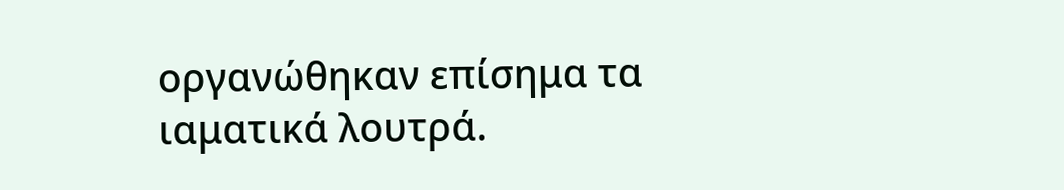οργανώθηκαν επίσημα τα ιαματικά λουτρά.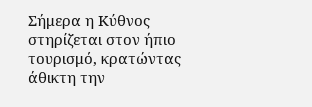Σήμερα η Κύθνος στηρίζεται στον ήπιο τουρισμό, κρατώντας άθικτη την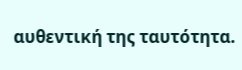αυθεντική της ταυτότητα.